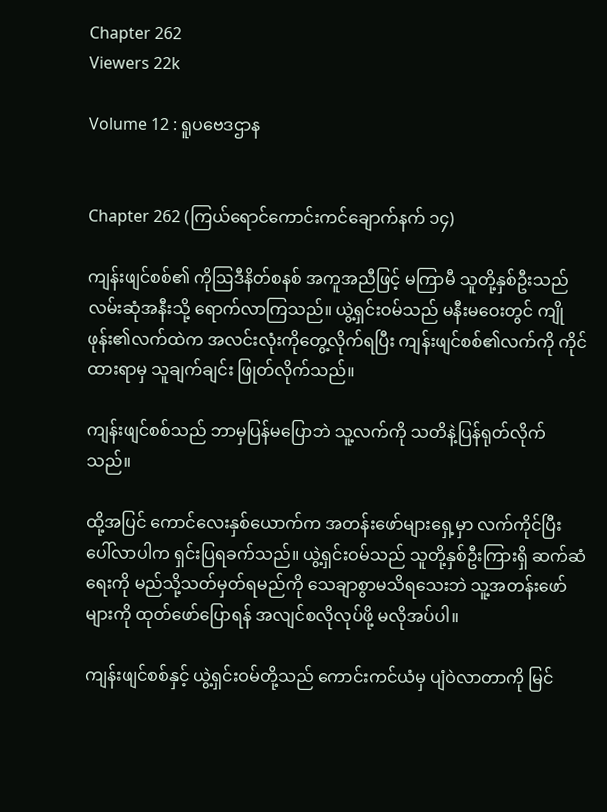Chapter 262
Viewers 22k

Volume 12 : ရူပဗေဒဌာန


Chapter 262 (ကြယ်ရောင်ကောင်းကင်ချောက်နက် ၁၄)

ကျန်းဖျင်စစ်၏ ကိုဩဒီနိတ်စနစ် အကူအညီဖြင့် မကြာမီ သူတို့နှစ်ဦးသည် လမ်းဆုံအနီးသို့ ရောက်လာကြသည်။ ယွဲ့ရှင်းဝမ်သည် မနီးမဝေးတွင် ကျိုဖုန်း၏လက်ထဲက အလင်းလုံးကိုတွေ့လိုက်ရပြီး ကျန်းဖျင်စစ်၏လက်ကို ကိုင်ထားရာမှ သူချက်ချင်း ဖြုတ်လိုက်သည်။

ကျန်းဖျင်စစ်သည် ဘာမှပြန်မပြောဘဲ သူ့လက်ကို သတိနဲ့ပြန်ရုတ်လိုက်သည်။

ထို့အပြင် ကောင်လေးနှစ်ယောက်က အတန်းဖော်များရှေ့မှာ လက်ကိုင်ပြီး ပေါ်လာပါက ရှင်းပြရခက်သည်။ ယွဲ့ရှင်းဝမ်သည် သူတို့နှစ်ဦးကြားရှိ ဆက်ဆံရေးကို မည်သို့သတ်မှတ်ရမည်ကို သေချာစွာမသိရသေးဘဲ သူ့အတန်းဖော်များကို ထုတ်ဖော်ပြောရန် အလျင်စလိုလုပ်ဖို့ မလိုအပ်ပါ။

ကျန်းဖျင်စစ်နှင့် ယွဲ့ရှင်းဝမ်တို့သည် ကောင်းကင်ယံမှ ပျံဝဲလာတာကို မြင်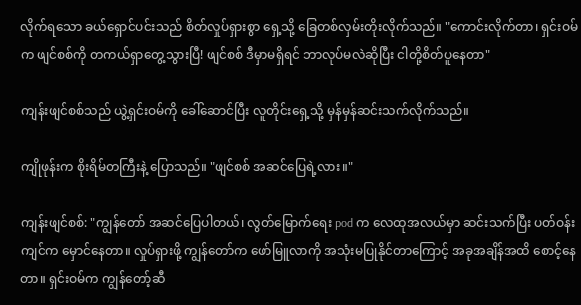လိုက်ရသော ခယ်ရှောင်ပင်းသည် စိတ်လှုပ်ရှားစွာ ရှေ့သို့ ခြေတစ်လှမ်းတိုးလိုက်သည်။ "ကောင်းလိုက်တာ၊ ရှင်းဝမ်က ဖျင်စစ်ကို တကယ်ရှာတွေ့သွားပြီ! ဖျင်စစ် ဒီမှာမရှိရင် ဘာလုပ်မလဲဆိုပြီး ငါတို့စိတ်ပူနေတာ"

ကျန်းဖျင်စစ်သည် ယွဲ့ရှင်းဝမ်ကို ခေါ်ဆောင်ပြီး လူတိုင်းရှေ့သို့ မှန်မှန်ဆင်းသက်လိုက်သည်။

ကျိုဖုန်းက စိုးရိမ်တကြီးနဲ့ ပြောသည်။ "ဖျင်စစ် အဆင်ပြေရဲ့လား။"

ကျန်းဖျင်စစ်: "ကျွန်တော် အဆင်ပြေပါတယ်၊ လွတ်မြောက်ရေး pod က လေထုအလယ်မှာ ဆင်းသက်ပြီး ပတ်ဝန်းကျင်က မှောင်နေတာ။ လှုပ်ရှားဖို့ ကျွန်တော်က ဖော်မြူလာကို အသုံးမပြုနိုင်တာကြောင့် အခုအချိန်အထိ စောင့်နေတာ။ ရှင်းဝမ်က ကျွန်တော့်ဆီ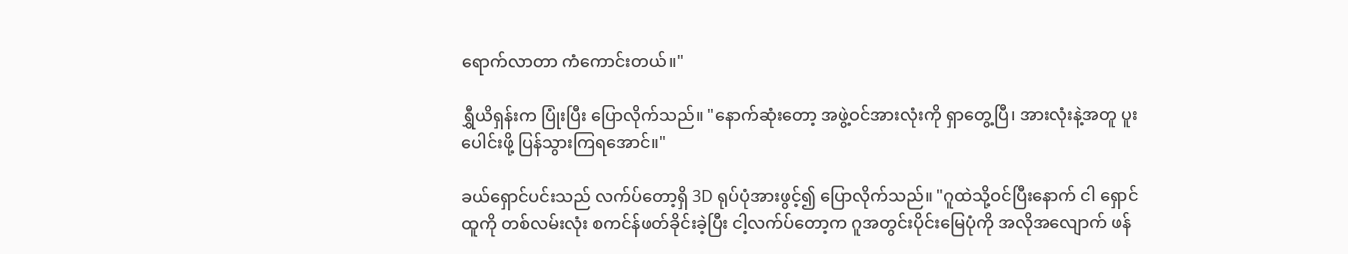ရောက်လာတာ ကံကောင်းတယ်။"

ရွှီယိရှန်းက ပြုံးပြီး ပြောလိုက်သည်။ "နောက်ဆုံးတော့ အဖွဲ့ဝင်အားလုံးကို ရှာတွေ့ပြီ၊ အားလုံးနဲ့အတူ ပူးပေါင်းဖို့ ပြန်သွားကြရအောင်။"

ခယ်ရှောင်ပင်းသည် လက်ပ်တော့ရှိ 3D ရုပ်ပုံအားဖွင့်၍ ပြောလိုက်သည်။ "ဂူထဲသို့ဝင်ပြီးနောက် ငါ ရှောင်ထူကို တစ်လမ်းလုံး စကင်န်ဖတ်ခိုင်းခဲ့ပြီး ငါ့လက်ပ်တော့က ဂူအတွင်းပိုင်းမြေပုံကို အလိုအလျောက် ဖန်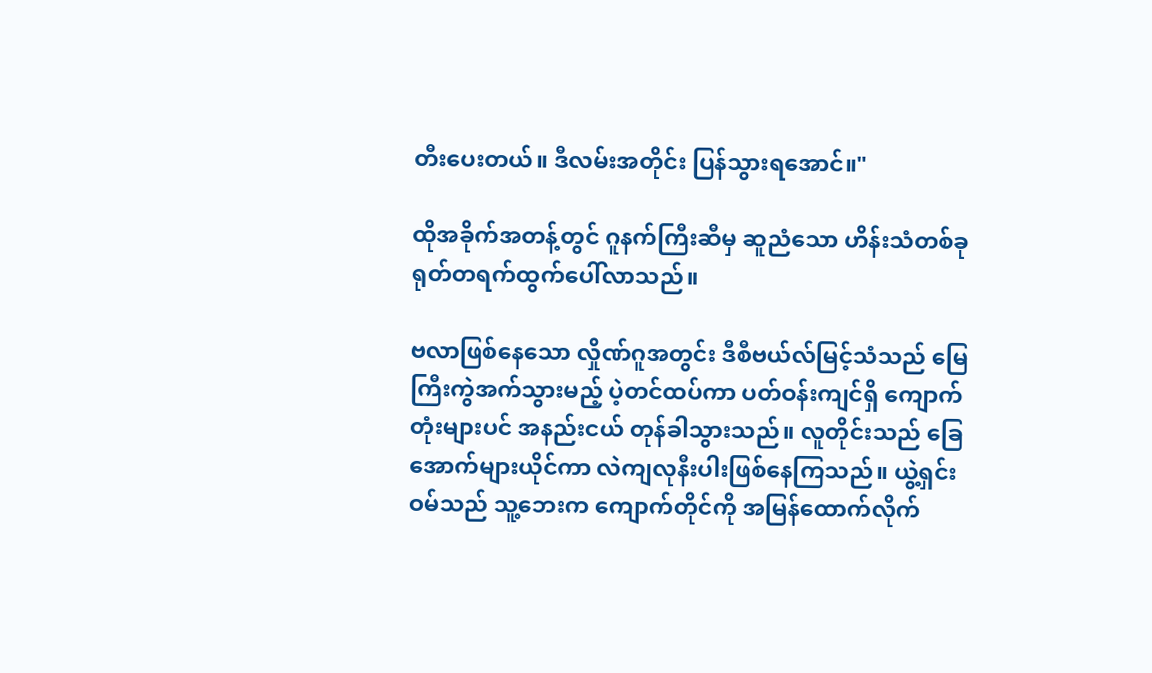တီးပေးတယ်။ ဒီလမ်းအတိုင်း ပြန်သွားရအောင်။"

ထိုအခိုက်အတန့်တွင် ဂူနက်ကြီးဆီမှ ဆူညံသော ဟိန်းသံတစ်ခု ရုတ်တရက်ထွက်ပေါ်လာသည်။

ဗလာဖြစ်နေသော လှိုဏ်ဂူအတွင်း ဒီစီဗယ်လ်မြင့်သံသည် မြေကြီးကွဲအက်သွားမည့် ပဲ့တင်ထပ်ကာ ပတ်ဝန်းကျင်ရှိ ကျောက်တုံးများပင် အနည်းငယ် တုန်ခါသွားသည်။ လူတိုင်းသည် ခြေအောက်များယိုင်ကာ လဲကျလုနီးပါးဖြစ်နေကြသည်။ ယွဲ့ရှင်းဝမ်သည် သူ့ဘေးက ကျောက်တိုင်ကို အမြန်ထောက်လိုက်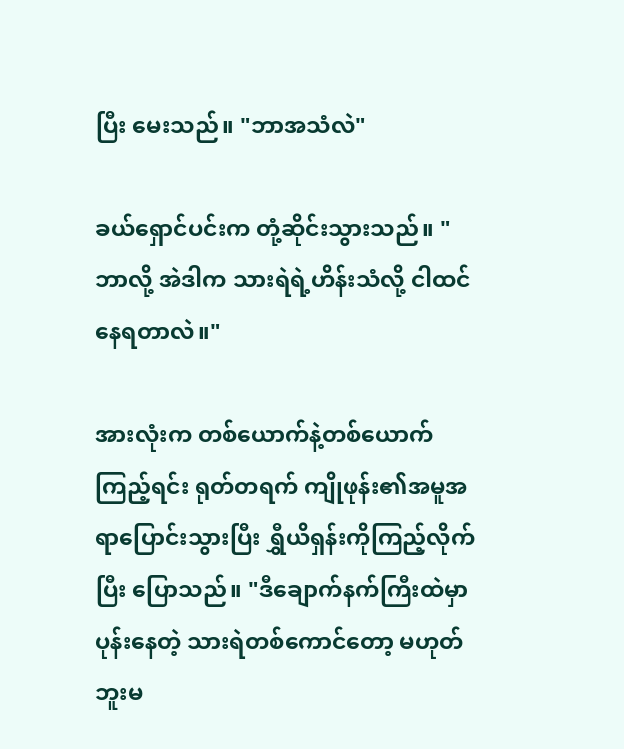ပြီး မေးသည်။ "ဘာအသံလဲ"

ခယ်ရှောင်ပင်းက တုံ့ဆိုင်းသွားသည်။ "ဘာလို့ အဲဒါက သားရဲရဲ့ဟိန်းသံလို့ ငါထင်နေရတာလဲ။"

အားလုံးက တစ်ယောက်နဲ့တစ်ယောက်ကြည့်ရင်း ရုတ်တရက် ကျိုဖုန်း၏အမူအရာပြောင်းသွားပြီး ရွှီယိရှန်းကိုကြည့်လိုက်ပြီး ပြောသည်။ "ဒီချောက်နက်ကြီးထဲမှာ ပုန်းနေတဲ့ သားရဲတစ်ကောင်တော့ မဟုတ်ဘူးမ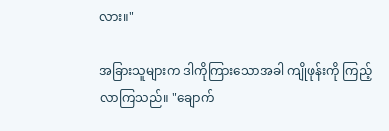လား။"

အခြားသူများက ဒါကိုကြားသောအခါ ကျိုဖုန်းကို ကြည့်လာကြသည်။ "ချောက်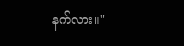နက်လား။"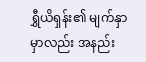ရွှီယိရှန်း၏ မျက်နှာမှာလည်း အနည်း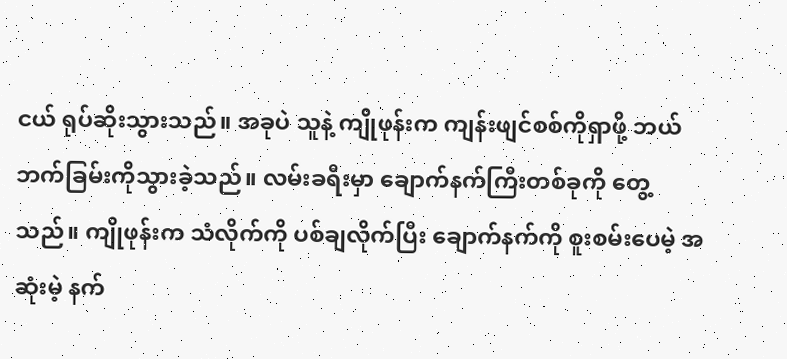ငယ် ရုပ်ဆိုးသွားသည်။ အခုပဲ သူနဲ့ ကျိုဖုန်းက ကျန်းဖျင်စစ်ကိုရှာဖို့ ဘယ်ဘက်ခြမ်းကိုသွားခဲ့သည်။ လမ်းခရီးမှာ ချောက်နက်ကြီးတစ်ခုကို တွေ့သည်။ ကျိုဖုန်းက သံလိုက်ကို ပစ်ချလိုက်ပြီး ချောက်နက်ကို စူးစမ်းပေမဲ့ အဆုံးမဲ့ နက်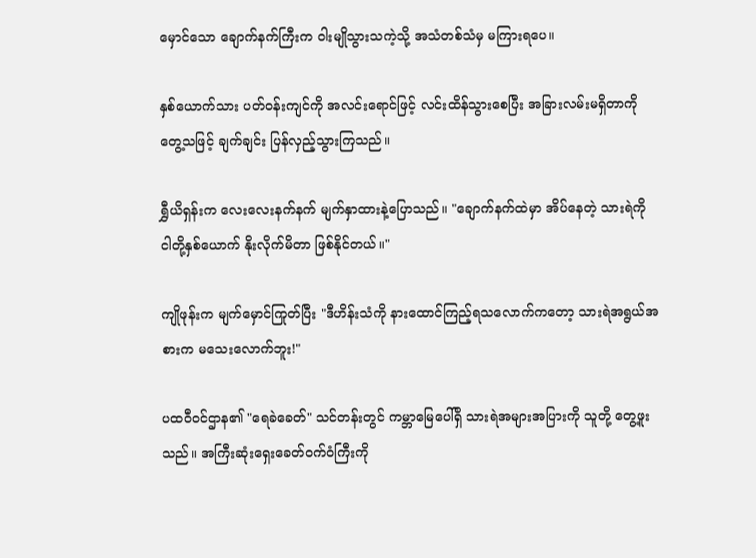မှောင်သော ချောက်နက်ကြီးက ဝါးမျိုသွားသကဲ့သို့ အသံတစ်သံမှ မကြားရပေ။

နှစ်ယောက်သား ပတ်ဝန်းကျင်ကို အလင်းရောင်ဖြင့် လင်းထိန်သွားစေပြီး အခြားလမ်းမရှိတာကို တွေ့သဖြင့် ချက်ချင်း ပြန်လှည့်သွားကြသည်။

ရွှီယိရှန်းက လေးလေးနက်နက် မျက်နှာထားနဲ့ပြောသည်။ "ချောက်နက်ထဲမှာ အိပ်နေတဲ့ သားရဲကို ငါတို့နှစ်ယောက် နိုးလိုက်မိတာ ဖြစ်နိုင်တယ်။"

ကျိုဖုန်းက မျက်မှောင်ကြုတ်ပြီး "ဒီဟိန်းသံကို နားထောင်ကြည့်ရသလောက်ကတော့ သားရဲအရွယ်အစားက မသေးလောက်ဘူး!"

ပထဝီဝင်ဌာန၏ "ရေခဲခေတ်" သင်တန်းတွင် ကမ္ဘာမြေပေါ်ရှိ သားရဲအများအပြားကို သူတို့ တွေ့ဖူးသည်။ အကြီးဆုံးရှေးခေတ်ဝက်ဝံကြီးကို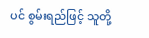ပင် စွမ်းရည်ဖြင့် သူတို့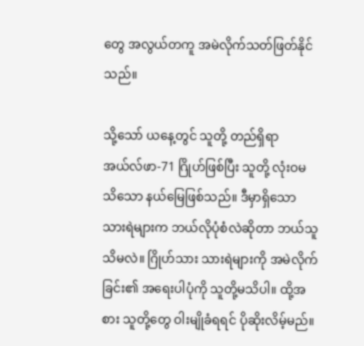တွေ အလွယ်တကူ အမဲလိုက်သတ်ဖြတ်နိုင်သည်။

သို့သော် ယနေ့တွင် သူတို့ တည်ရှိရာ အယ်လ်ဖာ-71 ဂြိုဟ်ဖြစ်ပြီး သူတို့ လုံးဝမသိသော နယ်မြေဖြစ်သည်။ ဒီမှာရှိသော သားရဲများက ဘယ်လိုပုံစံလဲဆိုတာ ဘယ်သူသိမလဲ။ ဂြိုဟ်သား သားရဲများကို အမဲလိုက်ခြင်း၏ အရေးပါပုံကို သူတို့မသိပါ။ ထို့အစား သူတို့တွေ ဝါးမျိုခံရရင် ပိုဆိုးလိမ့်မည်။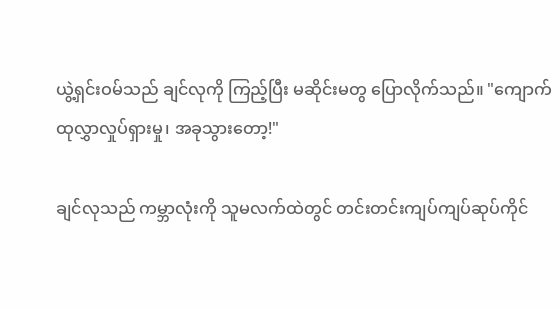ယွဲ့ရှင်းဝမ်သည် ချင်လုကို ကြည့်ပြီး မဆိုင်းမတွ ပြောလိုက်သည်။ "ကျောက်ထုလွှာလှုပ်ရှားမှု၊ အခုသွားတော့!"

ချင်လုသည် ကမ္ဘာလုံးကို သူမလက်ထဲတွင် တင်းတင်းကျပ်ကျပ်ဆုပ်ကိုင်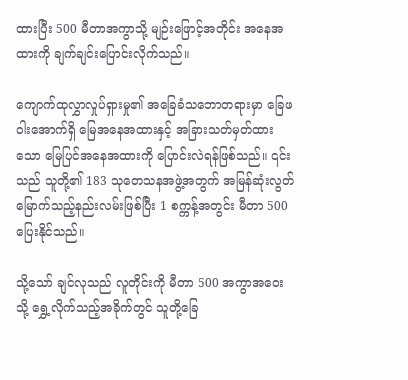ထားပြီး 500 မီတာအကွာသို့ မျဉ်းဖြောင့်အတိုင်း အနေအထားကို ချက်ချင်းပြောင်းလိုက်သည်။

ကျောက်ထုလွှာလှုပ်ရှားမှု၏ အခြေခံသဘောတရားမှာ ခြေဖဝါးအောက်ရှိ မြေအနေအထားနှင့် အခြားသတ်မှတ်ထားသော မြေပြင်အနေအထားကို ပြောင်းလဲရန်ဖြစ်သည်။ ၎င်းသည် သူတို့၏ 183 သုတေသနအဖွဲ့အတွက် အမြန်ဆုံးလွတ်မြောက်သည့်နည်းလမ်းဖြစ်ပြီး 1 စက္ကန့်အတွင်း မီတာ 500 ပြေးနိုင်သည်။

သို့သော် ချင်လုသည် လူတိုင်းကို မီတာ 500 အကွာအဝေးသို့ ရွှေ့လိုက်သည့်အခိုက်တွင် သူတို့ခြေ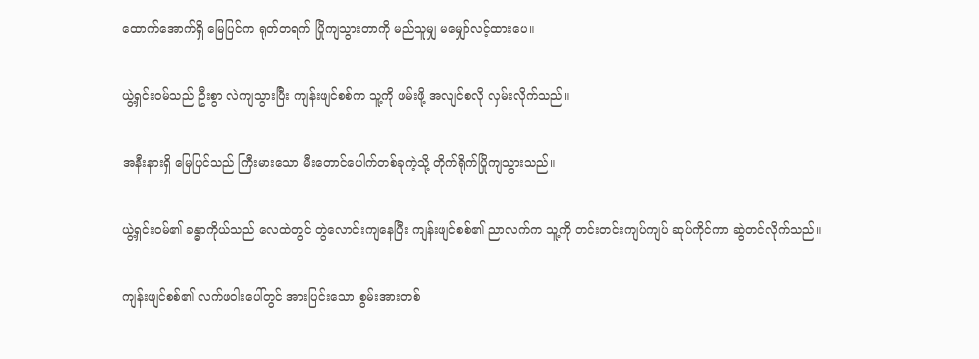ထောက်အောက်ရှိ မြေပြင်က ရုတ်တရက် ပြိုကျသွားတာကို မည်သူမျှ မမျှော်လင့်ထားပေ။

ယွဲ့ရှင်းဝမ်သည် ဦးစွာ လဲကျသွားပြီး ကျန်းဖျင်စစ်က သူ့ကို ဖမ်းဖို့ အလျင်စလို လှမ်းလိုက်သည်။

အနီးနားရှိ မြေပြင်သည် ကြီးမားသော မီးတောင်ပေါက်တစ်ခုကဲ့သို့ တိုက်ရိုက်ပြိုကျသွားသည်။

ယွဲ့ရှင်းဝမ်၏ ခန္ဓာကိုယ်သည် လေထဲတွင် တွဲလောင်းကျနေပြီး ကျန်းဖျင်စစ်၏ ညာလက်က သူ့ကို တင်းတင်းကျပ်ကျပ် ဆုပ်ကိုင်ကာ ဆွဲတင်လိုက်သည်။

ကျန်းဖျင်စစ်၏ လက်ဖဝါးပေါ်တွင် အားပြင်းသော စွမ်းအားတစ်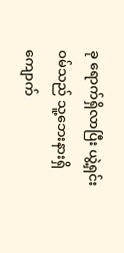ခု ရောက်ရှိလာပြီး ယွဲ့ရှင်းဝမ်သည် သူ့ဘေးနားရှိ ကျောက်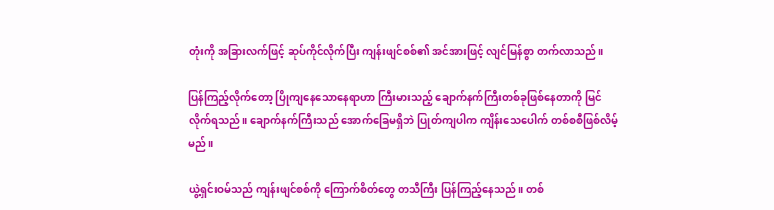တုံးကို အခြားလက်ဖြင့် ဆုပ်ကိုင်လိုက်ပြီး ကျန်းဖျင်စစ်၏ အင်အားဖြင့် လျင်မြန်စွာ တက်လာသည်။

ပြန်ကြည့်လိုက်တော့ ပြိုကျနေသောနေရာဟာ ကြီးမားသည့် ချောက်နက်ကြီးတစ်ခုဖြစ်နေတာကို မြင်လိုက်ရသည်။ ချောက်နက်ကြီးသည် အောက်ခြေမရှိဘဲ ပြုတ်ကျပါက ကျိန်းသေပေါက် တစ်စစီဖြစ်လိမ့်မည်။

ယွဲ့ရှင်းဝမ်သည် ကျန်းဖျင်စစ်ကို ကြောက်စိတ်တွေ တသီကြီး ပြန်ကြည့်နေသည်။ တစ်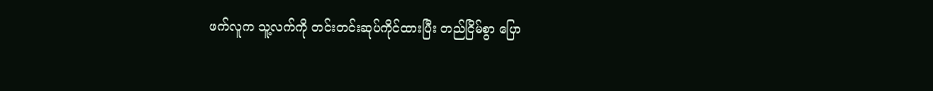ဖက်လူက သူ့လက်ကို တင်းတင်းဆုပ်ကိုင်ထားပြီး တည်ငြိမ်စွာ ပြော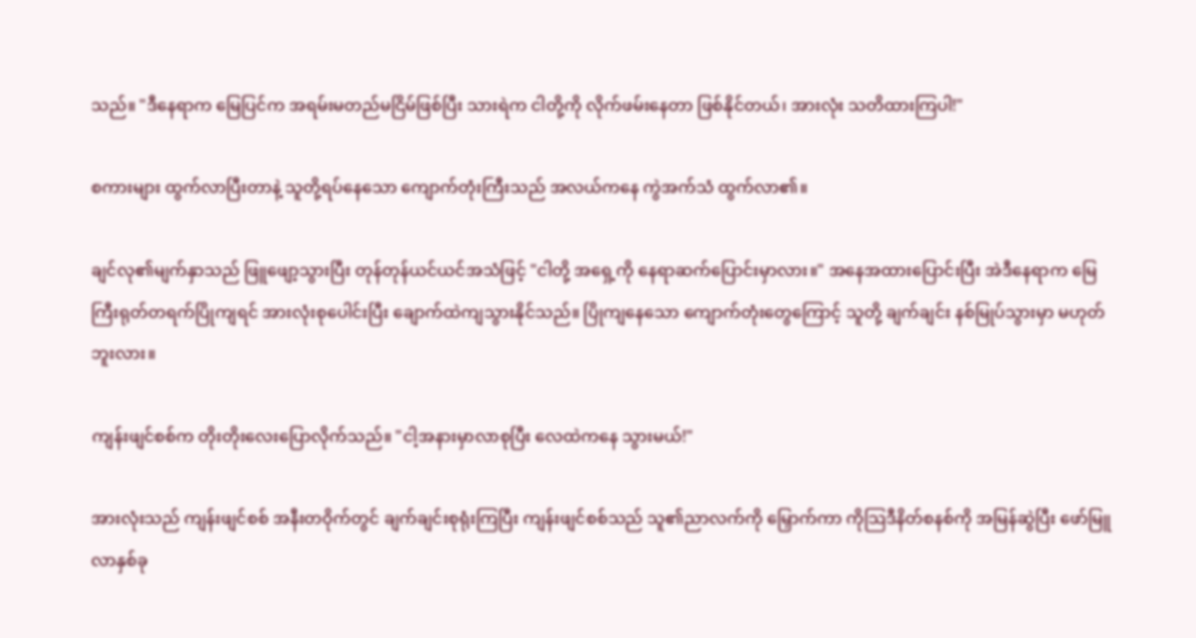သည်။ "ဒီနေရာက မြေပြင်က အရမ်းမတည်မငြိမ်ဖြစ်ပြီး သားရဲက ငါတို့ကို လိုက်ဖမ်းနေတာ ဖြစ်နိုင်တယ်၊ အားလုံး သတိထားကြပါ!"

စကားများ ထွက်လာပြီးတာနဲ့ သူတို့ရပ်နေသော ကျောက်တုံးကြီးသည် အလယ်ကနေ ကွဲအက်သံ ထွက်လာ၏။

ချင်လု၏မျက်နှာသည် ဖြူဖျော့သွားပြီး တုန်တုန်ယင်ယင်အသံဖြင့် "ငါတို့ အရှေ့ကို နေရာဆက်ပြောင်းမှာလား။" အနေအထားပြောင်းပြီး အဲဒီနေရာက မြေကြီးရုတ်တရက်ပြိုကျရင် အားလုံးစုပေါင်းပြီး ချောက်ထဲကျသွားနိုင်သည်။ ပြိုကျနေသော ကျောက်တုံးတွေကြောင့် သူတို့ ချက်ချင်း နစ်မြုပ်သွားမှာ မဟုတ်ဘူးလား။

ကျန်းဖျင်စစ်က တိုးတိုးလေးပြောလိုက်သည်။ "ငါ့အနားမှာလာစုပြီး လေထဲကနေ သွားမယ်!"

အားလုံးသည် ကျန်းဖျင်စစ် အနီးတဝိုက်တွင် ချက်ချင်းစုရုံးကြပြီး ကျန်းဖျင်စစ်သည် သူ၏ညာလက်ကို မြှောက်ကာ ကိုသြဒီနိတ်စနစ်ကို အမြန်ဆွဲပြီး ဖော်မြူလာနှစ်ခု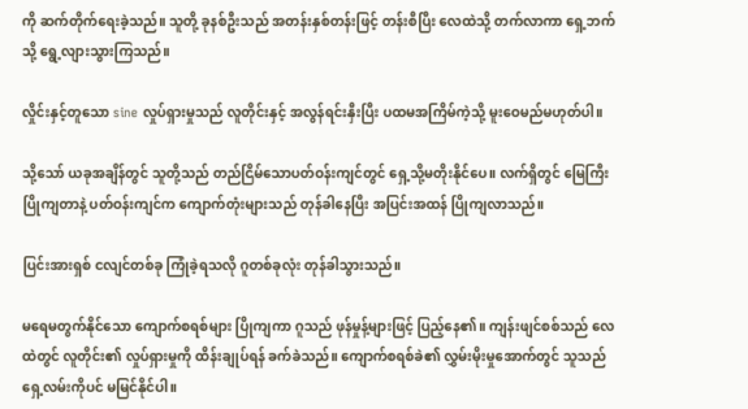ကို ဆက်တိုက်ရေးခဲ့သည်။ သူတို့ ခုနစ်ဦးသည် အတန်းနှစ်တန်းဖြင့် တန်းစီပြီး လေထဲသို့ တက်လာကာ ရှေ့ဘက်သို့ ရွေ့လျားသွားကြသည်။

လှိုင်းနှင့်တူသော sine လှုပ်ရှားမှုသည် လူတိုင်းနှင့် အလွန်ရင်းနှီးပြီး ပထမအကြိမ်ကဲ့သို့ မူးဝေမည်မဟုတ်ပါ။

သို့သော် ယခုအချိန်တွင် သူတို့သည် တည်ငြိမ်သောပတ်ဝန်းကျင်တွင် ရှေ့သို့မတိုးနိုင်ပေ။ ‌လက်ရှိတွင် မြေကြီးပြိုကျတာနဲ့ ပတ်ဝန်းကျင်က ကျောက်တုံးများသည် တုန်ခါနေပြီး အပြင်းအထန် ပြိုကျလာသည်။

ပြင်းအားရှစ် ငလျင်တစ်ခု ကြုံခဲ့ရသလို ဂူတစ်ခုလုံး တုန်ခါသွားသည်။

မရေမတွက်နိုင်သော ကျောက်စရစ်များ ပြိုကျကာ ဂူသည် ဖုန်မှုန့်များဖြင့် ပြည့်နေ၏။ ကျန်းဖျင်စစ်သည် လေထဲတွင် လူတိုင်း၏ လှုပ်ရှားမှုကို ထိန်းချုပ်ရန် ခက်ခဲသည်။ ကျောက်စရစ်ခဲ၏ လွှမ်းမိုးမှုအောက်တွင် သူသည် ရှေ့လမ်းကိုပင် မမြင်နိုင်ပါ။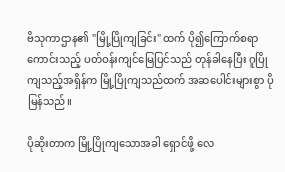ဗိသုကာဌာန၏ "မြို့ပြိုကျခြင်း" ထက် ပို၍ကြောက်စရာကောင်းသည့် ပတ်ဝန်းကျင်မြေပြင်သည် တုန်ခါနေပြီး ဂူပြိုကျသည့်အရှိန်က မြို့ပြိုကျသည်ထက် အဆပေါင်းများစွာ ပိုမြန်သည်။

ပိုဆိုးတာက မြို့ပြိုကျ‌သောအခါ ရှောင်ဖို့ လေ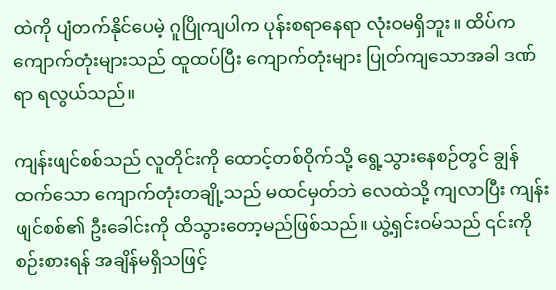ထဲကို ပျံတက်နိုင်ပေမဲ့ ဂူပြိုကျပါက ပုန်းစရာနေရာ လုံးဝမရှိဘူး။ ထိပ်က ကျောက်တုံးများသည် ထူထပ်ပြီး ကျောက်တုံးများ ပြုတ်ကျသောအခါ ဒဏ်ရာ ရလွယ်သည်။

ကျန်းဖျင်စစ်သည် လူတိုင်းကို ထောင့်တစ်ဝိုက်သို့ ရွေ့သွားနေစဉ်တွင် ချွန်ထက်သော ကျောက်တုံးတချို့သည် မထင်မှတ်ဘဲ လေထဲသို့ ကျလာပြီး ကျန်းဖျင်စစ်၏ ဦးခေါင်းကို ထိသွားတော့မည်ဖြစ်သည်။ ယွဲ့ရှင်းဝမ်သည် ၎င်းကို စဉ်းစားရန် အချိန်မရှိသဖြင့်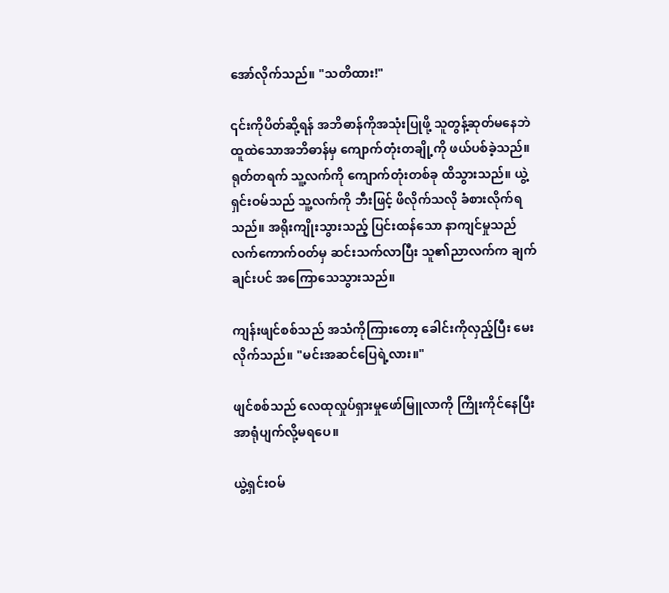အော်လိုက်သည်။ "သတိထား!"

၎င်းကိုပိတ်ဆို့ရန် အဘိဓာန်ကိုအသုံးပြုဖို့ သူတွန့်ဆုတ်မနေဘဲ ထူထဲသောအဘိဓာန်မှ ကျောက်တုံးတချို့ကို ဖယ်ပစ်ခဲ့သည်။ ရုတ်တရက် သူ့လက်ကို ကျောက်တုံးတစ်ခု ထိသွားသည်။ ယွဲ့ရှင်းဝမ်သည် သူ့လက်ကို ဘီးဖြင့် ဖိလိုက်သလို ခံစားလိုက်ရသည်။ အရိုးကျိုးသွားသည့် ပြင်းထန်သော နာကျင်မှုသည် လက်ကောက်ဝတ်မှ ဆင်းသက်လာပြီး သူ၏ညာလက်က ချက်ချင်းပင် အကြောသေသွားသည်။

ကျန်းဖျင်စစ်သည် အသံကိုကြားတော့ ခေါင်းကိုလှည့်ပြီး မေးလိုက်သည်။ "မင်းအဆင်ပြေရဲ့လား။"

ဖျင်စစ်သည် လေထုလှုပ်ရှားမှုဖော်မြူလာကို ကြိုးကိုင်နေပြီး အာရုံပျက်လို့မရပေ။

ယွဲ့ရှင်းဝမ်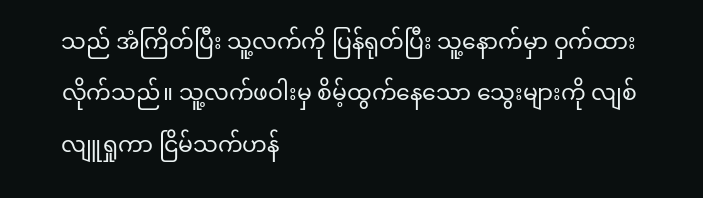သည် အံကြိတ်ပြီး သူ့လက်ကို ပြန်ရုတ်ပြီး သူ့နောက်မှာ ဝှက်ထားလိုက်သည်။ သူ့လက်ဖဝါးမှ စိမ့်ထွက်နေသော သွေးများကို လျစ်လျူရှုကာ ငြိမ်သက်ဟန်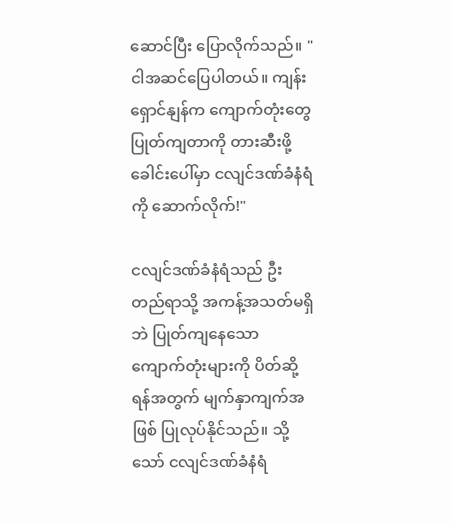ဆောင်ပြီး ပြောလိုက်သည်။ "ငါအဆင်ပြေပါတယ်။ ကျန်းရှောင်နျန်က ကျောက်တုံးတွေ ပြုတ်ကျတာကို တားဆီးဖို့ ခေါင်းပေါ်မှာ ငလျင်ဒဏ်ခံနံရံကို ဆောက်လိုက်!"

ငလျင်ဒဏ်ခံနံရံသည် ဦးတည်ရာသို့ အကန့်အသတ်မရှိဘဲ ပြုတ်ကျနေသော ကျောက်တုံးများကို ပိတ်ဆို့ရန်အတွက် မျက်နှာကျက်အဖြစ် ပြုလုပ်နိုင်သည်။ သို့သော် ငလျင်ဒဏ်ခံနံရံ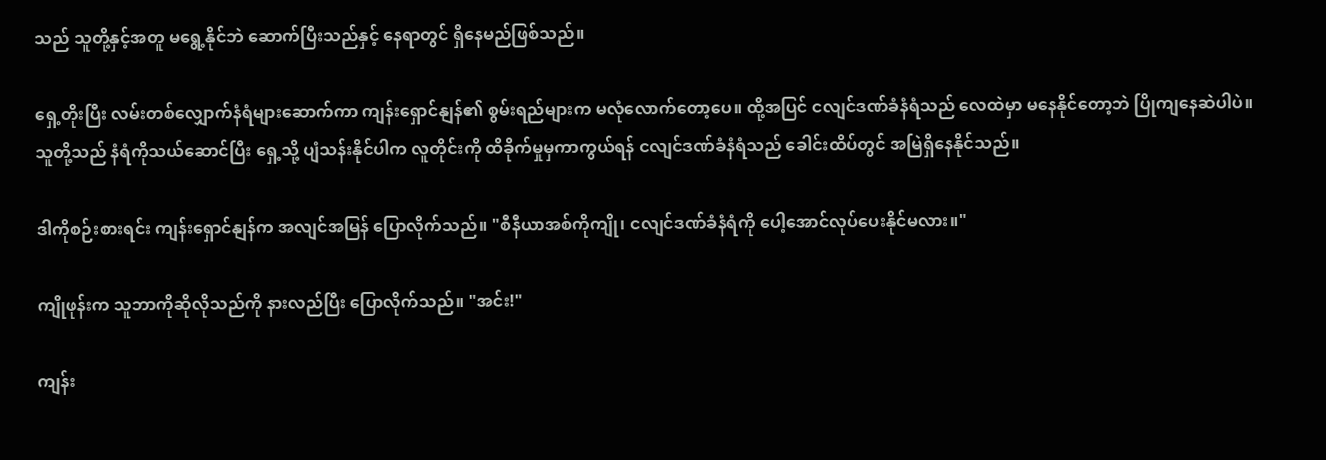သည် သူတို့နှင့်အတူ မရွေ့နိုင်ဘဲ ဆောက်ပြီးသည်နှင့် နေရာတွင် ရှိနေမည်ဖြစ်သည်။

ရှေ့တိုးပြီး လမ်းတစ်လျှောက်နံရံများဆောက်ကာ ကျန်းရှောင်နျန်၏ စွမ်းရည်များက မလုံလောက်တော့ပေ။ ထို့အပြင် ငလျင်ဒဏ်ခံနံရံသည် လေထဲမှာ မနေနိုင်တော့ဘဲ ပြိုကျနေဆဲပါပဲ။ သူတို့သည် နံရံကိုသယ်ဆောင်ပြီး ရှေ့သို့ ပျံသန်းနိုင်ပါက လူတိုင်းကို ထိခိုက်မှုမှကာကွယ်ရန် ငလျင်ဒဏ်ခံနံရံသည် ခေါင်းထိပ်တွင် အမြဲရှိနေနိုင်သည်။

ဒါကိုစဉ်းစားရင်း ကျန်းရှောင်နျန်က အလျင်အမြန် ပြောလိုက်သည်။ "စီနီယာအစ်ကိုကျို၊ ငလျင်ဒဏ်ခံနံရံကို ပေါ့အောင်လုပ်ပေးနိုင်မလား။"

ကျိုဖုန်းက သူဘာကိုဆိုလိုသည်ကို နားလည်ပြီး ပြောလိုက်သည်။ "အင်း!"

ကျန်း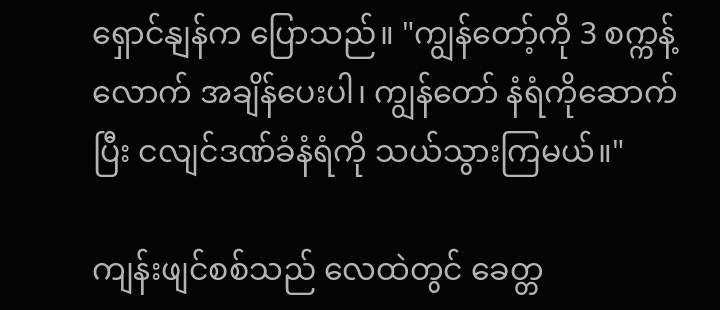ရှောင်နျန်က ပြောသည်။ "ကျွန်တော့်ကို 3 စက္ကန့်လောက် အချိန်ပေးပါ၊ ကျွန်တော် နံရံကိုဆောက်ပြီး ငလျင်ဒဏ်ခံနံရံကို သယ်သွားကြမယ်။"

ကျန်းဖျင်စစ်သည် လေထဲတွင် ခေတ္တ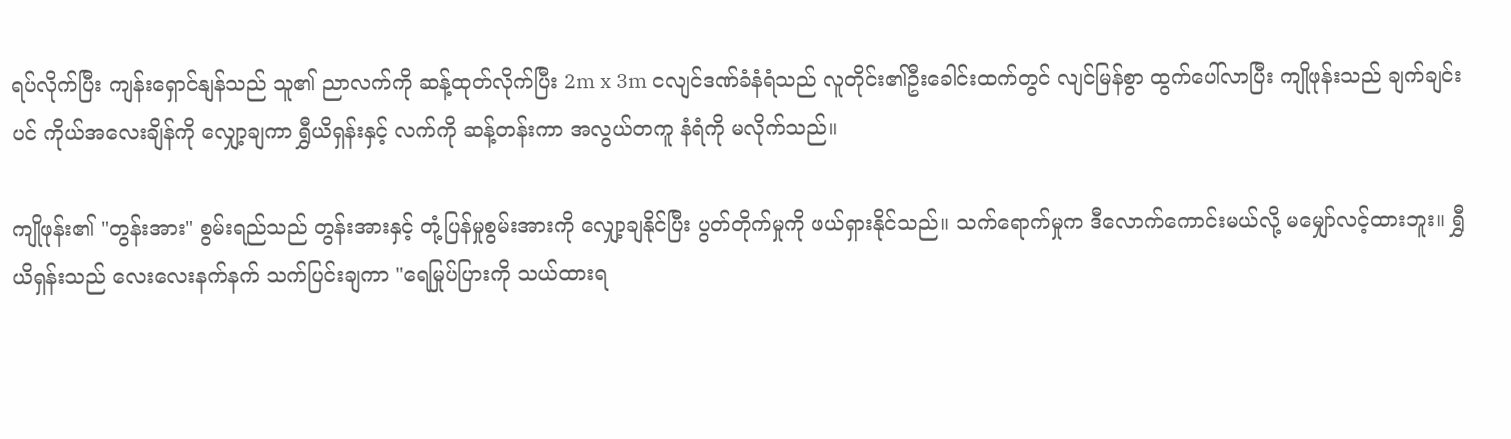ရပ်လိုက်ပြီး ကျန်းရှောင်နျန်သည် သူ၏ ညာလက်ကို ဆန့်ထုတ်လိုက်ပြီး 2m x 3m ငလျင်ဒဏ်ခံနံရံသည် လူတိုင်း၏ဦးခေါင်းထက်တွင် လျင်မြန်စွာ ထွက်ပေါ်လာပြီး ကျိုဖုန်းသည် ချက်ချင်းပင် ကိုယ်အလေးချိန်ကို လျှော့ချကာ ရွှီယိရှန်းနှင့် လက်ကို ဆန့်တန်းကာ အလွယ်တကူ နံရံကို မလိုက်သည်။

ကျိုဖုန်း၏ "တွန်းအား" စွမ်းရည်သည် တွန်းအားနှင့် တုံ့ပြန်မှုစွမ်းအားကို လျှော့ချနိုင်ပြီး ပွတ်တိုက်မှုကို ဖယ်ရှားနိုင်သည်။ သက်ရောက်မှုက ဒီလောက်ကောင်းမယ်လို့ မမျှော်လင့်ထားဘူး။ ရွှီယိရှန်းသည် လေးလေးနက်နက် သက်ပြင်းချကာ "ရေမြုပ်ပြားကို သယ်ထားရ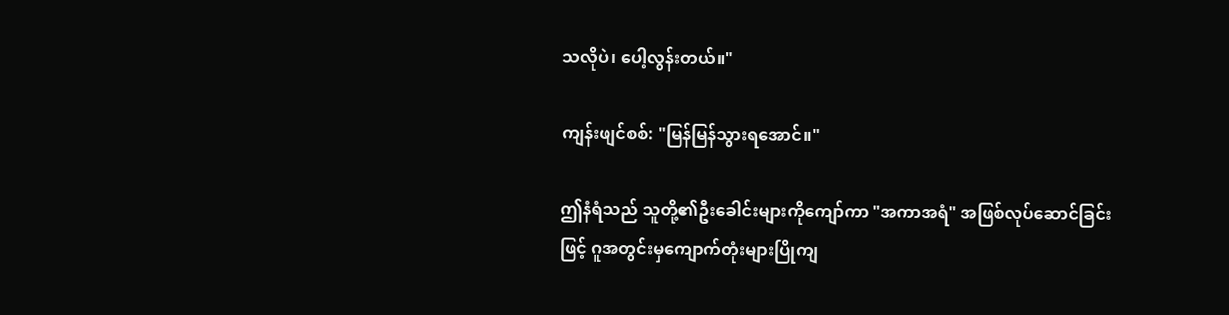သလိုပဲ၊ ပေါ့လွန်းတယ်။"

ကျန်းဖျင်စစ်: "မြန်မြန်သွားရအောင်။"

ဤနံရံသည် သူတို့၏ဦးခေါင်းများကိုကျော်ကာ "အကာအရံ" အဖြစ်လုပ်ဆောင်ခြင်းဖြင့် ဂူအတွင်းမှကျောက်တုံးများပြိုကျ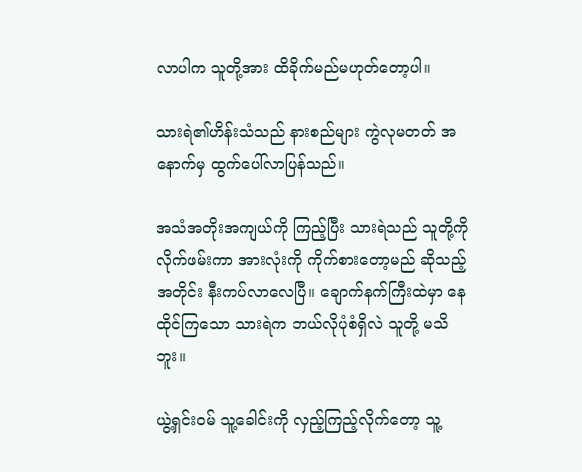လာပါက သူတို့အား ထိခိုက်မည်မဟုတ်တော့ပါ။

သားရဲ၏ဟိန်းသံသည် နားစည်များ ကွဲလုမတတ် အနောက်မှ ထွက်ပေါ်လာပြန်သည်။

အသံအတိုးအကျယ်ကို ကြည့်ပြီး သားရဲသည် သူတို့ကို လိုက်ဖမ်းကာ အားလုံးကို ကိုက်စားတော့မည် ဆိုသည့်အတိုင်း နီးကပ်လာလေပြီ။ ချောက်နက်ကြီးထဲမှာ နေထိုင်ကြသော သားရဲက ဘယ်လိုပုံစံရှိလဲ သူတို့ မသိဘူး။

ယွဲ့ရှင်းဝမ် သူ့ခေါင်းကို လှည့်ကြည့်လိုက်တော့ သူ့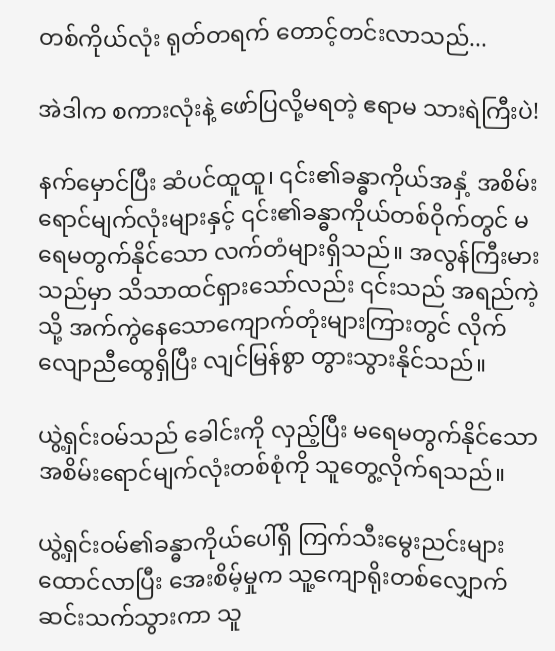တစ်ကိုယ်လုံး ရုတ်တရက် တောင့်တင်းလာသည်...

အဲဒါက စကားလုံးနဲ့ ဖော်ပြလို့မရတဲ့ ဧရာမ သားရဲကြီးပဲ!

နက်မှောင်ပြီး ဆံပင်ထူထူ၊ ၎င်း၏ခန္ဓာကိုယ်အနှံ့ အစိမ်းရောင်မျက်လုံးများနှင့် ၎င်း၏ခန္ဓာကိုယ်တစ်ဝိုက်တွင် မရေမတွက်နိုင်သော လက်တံများရှိသည်။ အလွန်ကြီးမားသည်မှာ သိသာထင်ရှားသော်လည်း ၎င်းသည် အရည်ကဲ့သို့ အက်ကွဲနေသောကျောက်တုံးများကြားတွင် လိုက်လျောညီထွေရှိပြီး လျင်မြန်စွာ တွားသွားနိုင်သည်။

ယွဲ့ရှင်းဝမ်သည် ခေါင်းကို လှည့်ပြီး မရေမတွက်နိုင်သော အစိမ်းရောင်မျက်လုံးတစ်စုံကို သူတွေ့လိုက်ရသည်။

ယွဲ့ရှင်းဝမ်၏ခန္ဓာကိုယ်ပေါ်ရှိ ကြက်သီးမွေးညင်းများ ထောင်လာပြီး အေးစိမ့်မှုက သူ့ကျောရိုးတစ်လျှောက် ဆင်းသက်သွားကာ သူ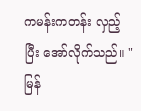ကမန်းကတန်း လှည့်ပြီး အော်လိုက်သည်။ "မြန်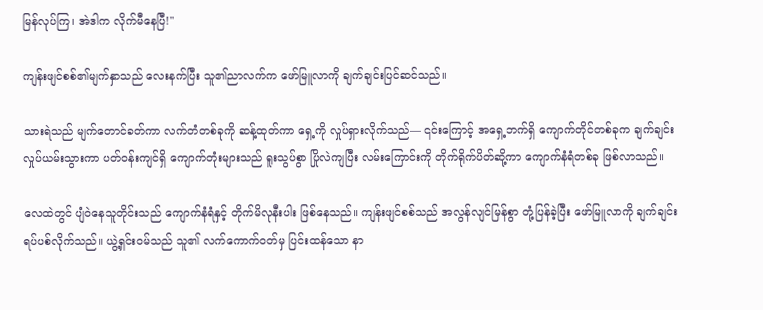မြန်လုပ်ကြ၊ အဲဒါက လိုက်မီနေပြီ!"

ကျန်းဖျင်စစ်၏မျက်နှာသည် လေးနက်ပြီး သူ၏ညာလက်က ဖော်မြူလာကို ချက်ချင်းပြင်ဆင်သည်။

သားရဲသည် မျက်တောင်ခတ်ကာ လက်တံတစ်ခုကို ဆန့်ထုတ်ကာ ရှေ့ကို လှုပ်ရှားလိုက်သည်— ၎င်းကြောင့် အရှေ့ဘက်ရှိ ကျောက်တိုင်တစ်ခုက ချက်ချင်း လှုပ်ယမ်းသွားကာ ပတ်ဝန်းကျင်ရှိ ကျောက်တုံးများသည် ရူးသွပ်စွာ ပြိုလဲကျပြီး လမ်းကြောင်းကို တိုက်ရိုက်ပိတ်ဆို့ကာ ကျောက်နံရံတစ်ခု ဖြစ်လာသည်။

လေထဲတွင် ပျံဝဲနေသူတိုင်းသည် ကျောက်နံရံနှင့် တိုက်မိလုနီးပါး ဖြစ်နေသည်။ ကျန်းဖျင်စစ်သည် အလွန်လျင်မြန်စွာ တုံ့ပြန်ခဲ့ပြီး ဖော်မြူလာကို ချက်ချင်းရပ်ပစ်လိုက်သည်။ ယွဲ့ရှင်းဝမ်သည် သူ၏ လက်ကောက်ဝတ်မှ ပြင်းထန်သော နာ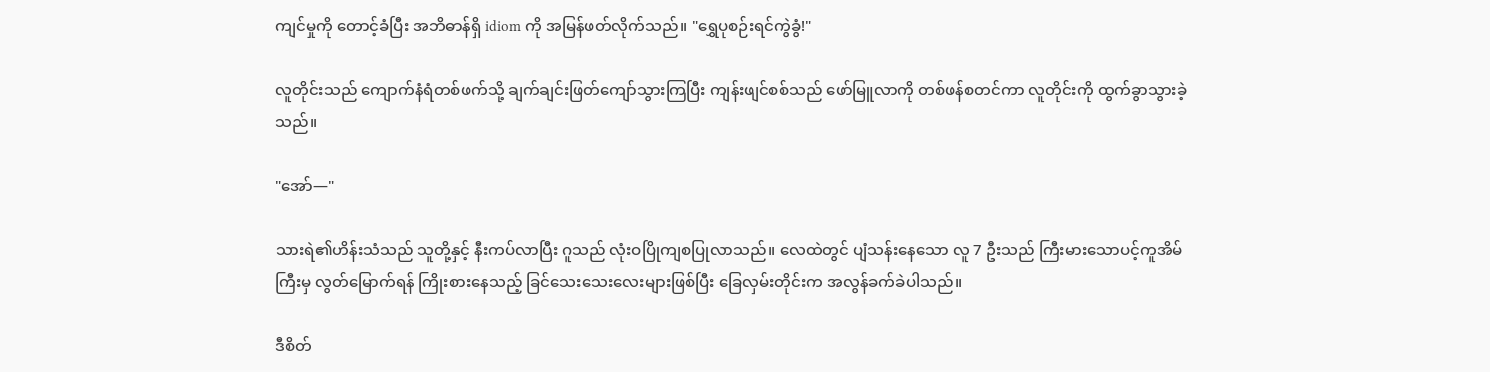ကျင်မှုကို တောင့်ခံပြီး အဘိဓာန်ရှိ idiom ကို အမြန်ဖတ်လိုက်သည်။ "ရွှေပုစဉ်းရင်ကွဲခွံ!"

လူတိုင်းသည် ကျောက်နံရံတစ်ဖက်သို့ ချက်ချင်းဖြတ်ကျော်သွားကြပြီး ကျန်းဖျင်စစ်သည် ဖော်မြူလာကို တစ်ဖန်စတင်ကာ လူတိုင်းကို ထွက်ခွာသွားခဲ့သည်။

"အော်—"

သားရဲ၏ဟိန်းသံသည် သူတို့နှင့် နီးကပ်လာပြီး ဂူသည် လုံးဝပြိုကျစပြုလာသည်။ လေထဲတွင် ပျံသန်းနေသော လူ 7 ဦးသည် ကြီးမားသောပင့်ကူအိမ်ကြီးမှ လွတ်မြောက်ရန် ကြိုးစားနေသည့် ခြင်သေးသေးလေးများဖြစ်ပြီး ခြေလှမ်းတိုင်းက အလွန်ခက်ခဲပါသည်။

ဒီစိတ်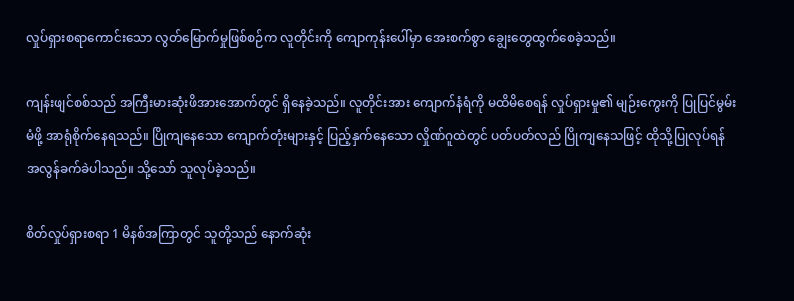လှုပ်ရှားစရာကောင်းသော လွတ်မြောက်မှုဖြစ်စဉ်က လူတိုင်းကို ကျောကုန်းပေါ်မှာ အေးစက်စွာ ချွေးတွေထွက်စေခဲ့သည်။

ကျန်းဖျင်စစ်သည် အကြီးမားဆုံးဖိအားအောက်တွင် ရှိနေခဲ့သည်။ လူတိုင်းအား ကျောက်နံရံကို မထိမိစေရန် လှုပ်ရှားမှု၏ မျဉ်းကွေးကို ပြုပြင်မွမ်းမံဖို့ အာရုံစိုက်နေရသည်။ ပြိုကျနေသော ကျောက်တုံးများနှင့် ပြည့်နှက်နေသော လှိုဏ်ဂူထဲတွင် ပတ်ပတ်လည် ပြိုကျနေသဖြင့် ထိုသို့ပြုလုပ်ရန် အလွန်ခက်ခဲပါသည်။ သို့သော် သူလုပ်ခဲ့သည်။

စိတ်လှုပ်ရှားစရာ 1 မိနစ်အကြာတွင် သူတို့သည် နောက်ဆုံး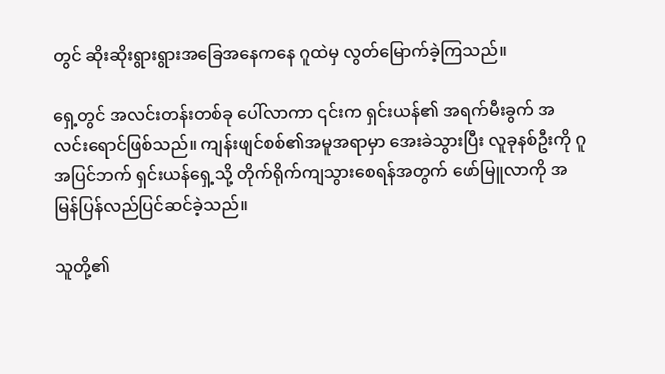တွင် ဆိုးဆိုးရွားရွားအခြေအနေကနေ ဂူထဲမှ လွတ်မြောက်ခဲ့ကြသည်။

ရှေ့တွင် အလင်းတန်းတစ်ခု ပေါ်လာကာ ၎င်းက ရှင်းယန်၏ အရက်မီးခွက် အလင်းရောင်ဖြစ်သည်။ ကျန်းဖျင်စစ်၏အမူအရာမှာ အေးခဲသွားပြီး လူခုနစ်ဦးကို ဂူအပြင်ဘက် ရှင်းယန်ရှေ့သို့ တိုက်ရိုက်ကျသွားစေရန်အတွက် ဖော်မြူလာကို အမြန်ပြန်လည်ပြင်ဆင်ခဲ့သည်။

သူတို့၏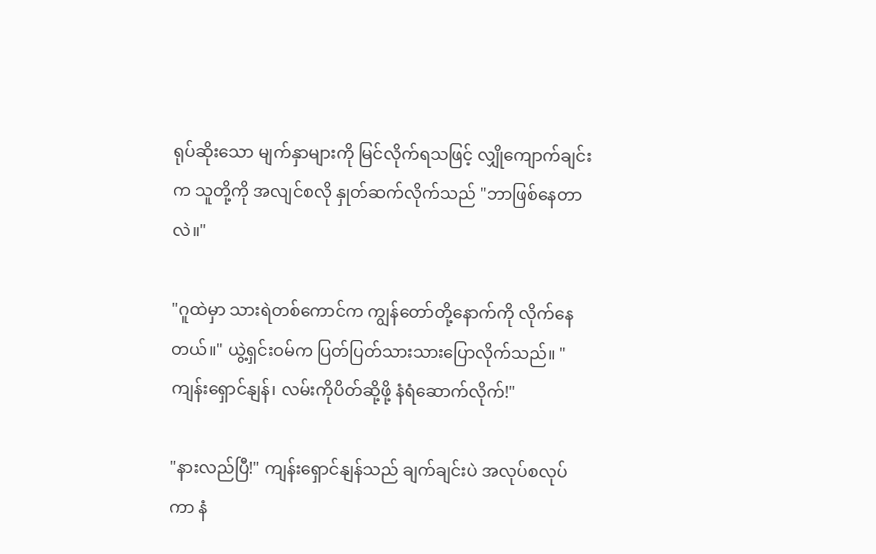ရုပ်ဆိုးသော မျက်နှာများကို မြင်လိုက်ရသဖြင့် လျှိုကျောက်ချင်းက သူတို့ကို အလျင်စလို နှုတ်ဆက်လိုက်သည် "ဘာဖြစ်နေတာလဲ။"

"ဂူထဲမှာ သားရဲတစ်ကောင်က ကျွန်တော်တို့နောက်ကို လိုက်နေတယ်။" ယွဲ့ရှင်းဝမ်က ပြတ်ပြတ်သားသားပြောလိုက်သည်။ "ကျန်းရှောင်နျန်၊ လမ်းကိုပိတ်ဆို့ဖို့ နံရံဆောက်လိုက်!"

"နားလည်ပြီ!" ကျန်းရှောင်နျန်သည် ချက်ချင်းပဲ အလုပ်စလုပ်ကာ နံ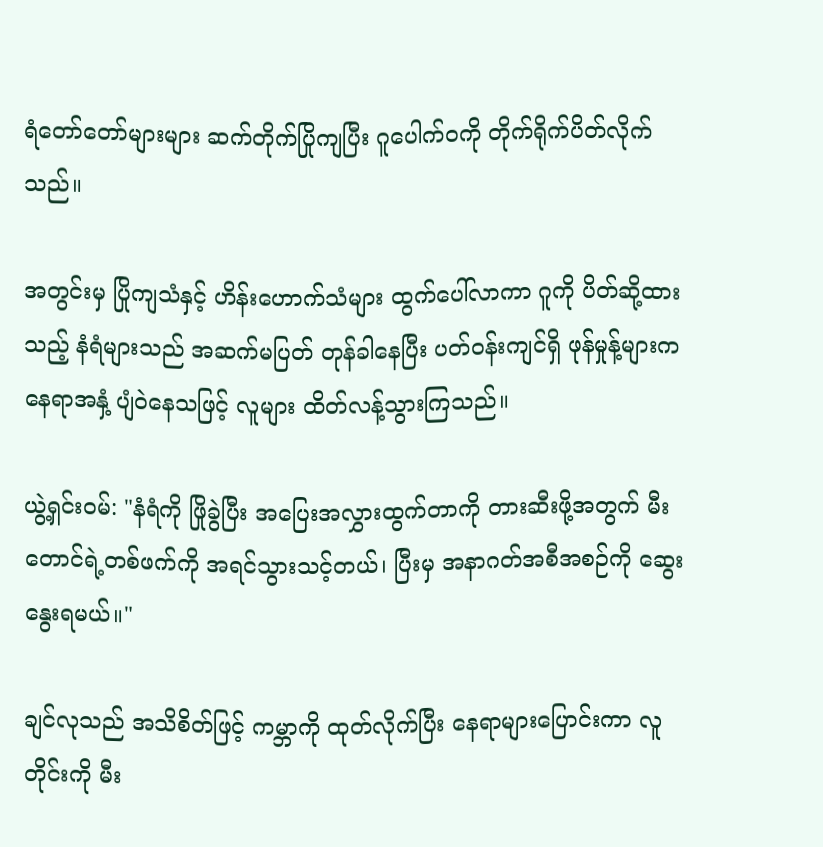ရံတော်တော်များများ ဆက်တိုက်ပြိုကျပြီး ဂူပေါက်ဝကို တိုက်ရိုက်ပိတ်လိုက်သည်။

အတွင်းမှ ပြိုကျသံနှင့် ဟိန်းဟောက်သံများ ထွက်ပေါ်လာကာ ဂူကို ပိတ်ဆို့ထားသည့် နံရံများသည် အဆက်မပြတ် တုန်ခါနေပြီး ပတ်ဝန်းကျင်ရှိ ဖုန်မှုန့်များက နေရာအနှံ့ ပျံဝဲနေသဖြင့် လူများ ထိတ်လန့်သွားကြသည်။

ယွဲ့ရှင်းဝမ်: "နံရံကို ဖြိုခွဲပြီး အပြေးအလွှားထွက်တာကို တားဆီးဖို့အတွက် မီးတောင်ရဲ့တစ်ဖက်ကို အရင်သွားသင့်တယ်၊ ပြီးမှ အနာဂတ်အစီအစဉ်ကို ဆွေးနွေးရမယ်။"

ချင်လုသည် အသိစိတ်ဖြင့် ကမ္ဘာကို ထုတ်လိုက်ပြီး နေရာများပြောင်းကာ လူတိုင်းကို မီး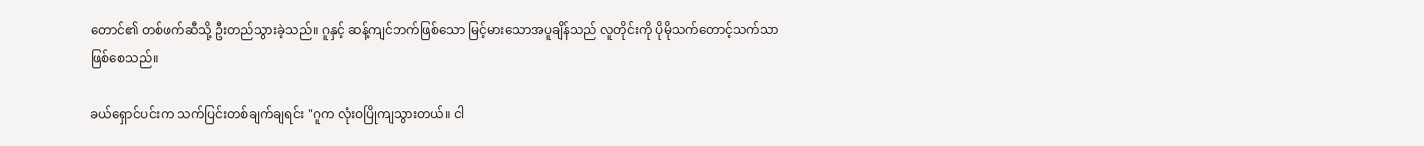တောင်၏ တစ်ဖက်ဆီသို့ ဦးတည်သွားခဲ့သည်။ ဂူနှင့် ဆန့်ကျင်ဘက်ဖြစ်သော မြင့်မားသောအပူချိန်သည် လူတိုင်းကို ပိုမိုသက်တောင့်သက်သာဖြစ်စေသည်။

ခယ်ရှောင်ပင်းက သက်ပြင်းတစ်ချက်ချရင်း "ဂူက လုံးဝပြိုကျသွားတယ်။ ငါ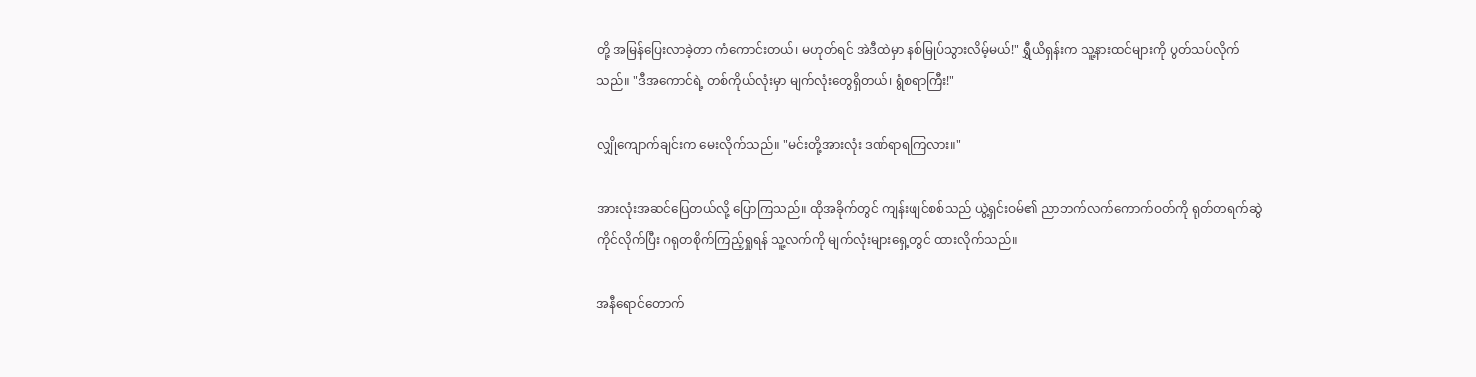တို့ အမြန်ပြေးလာခဲ့တာ ကံကောင်းတယ်၊ မဟုတ်ရင် အဲဒီထဲမှာ နစ်မြုပ်သွားလိမ့်မယ်!" ရွှီယိရှန်းက သူ့နားထင်များကို ပွတ်သပ်လိုက်သည်။ "ဒီအကောင်ရဲ့ တစ်ကိုယ်လုံးမှာ မျက်လုံးတွေရှိတယ်၊ ရွံစရာကြီး!"

လျှိုကျောက်ချင်းက မေးလိုက်သည်။ "မင်းတို့အားလုံး ဒဏ်ရာရကြလား။"

အားလုံးအဆင်ပြေတယ်လို့ ပြောကြသည်။ ထိုအခိုက်တွင် ကျန်းဖျင်စစ်သည် ယွဲ့ရှင်းဝမ်၏ ညာဘက်လက်ကောက်ဝတ်ကို ရုတ်တရက်ဆွဲကိုင်လိုက်ပြီး ဂရုတစိုက်ကြည့်ရှုရန် သူ့လက်ကို မျက်လုံးများရှေ့တွင် ထားလိုက်သည်။

အနီရောင်တောက်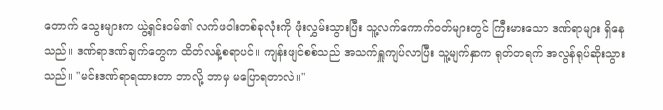တောက် သွေးများက ယွဲ့ရှင်းဝမ်၏ လက်ဖဝါးတစ်ခုလုံးကို ဖုံးလွှမ်းသွားပြီး သူ့လက်ကောက်ဝတ်များတွင် ကြီးမားသော ဒဏ်ရာများ ရှိနေသည်။ ဒဏ်ရာဒဏ်ချက်တွေက ထိတ်လန့်စရာပင်။ ကျန်းဖျင်စစ်သည် အသက်ရှူကျပ်လာပြီး သူ့မျက်နှာက ရုတ်တရက် အလွန်ရုပ်ဆိုးသွားသည်။ "မင်းဒဏ်ရာရထားတာ ဘာလို့ ဘာမှ မပြောရတာလဲ။"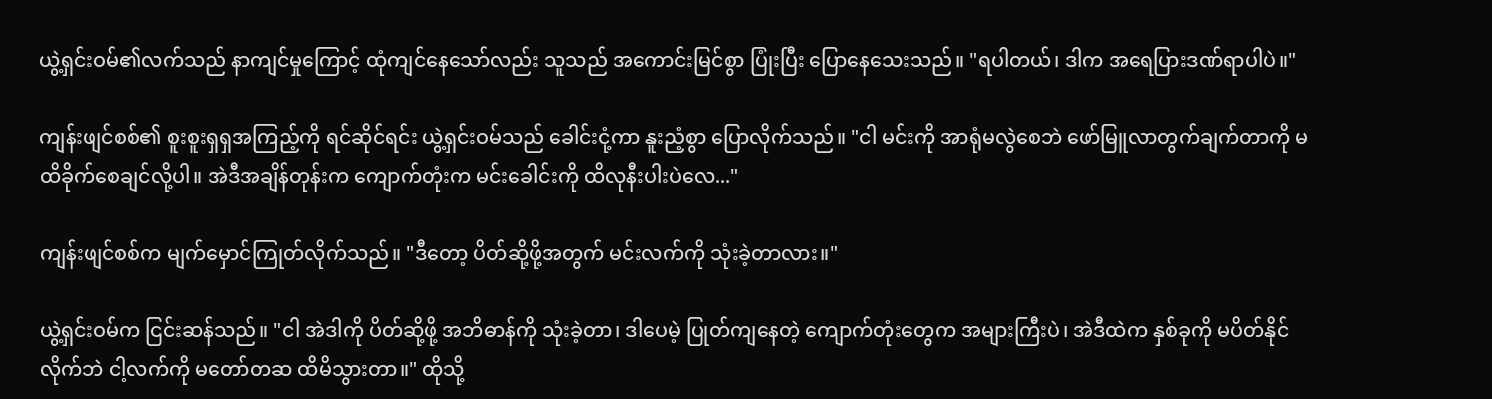ယွဲ့ရှင်းဝမ်၏လက်သည် နာကျင်မှုကြောင့် ထုံကျင်နေသော်လည်း သူသည် အကောင်းမြင်စွာ ပြုံးပြီး ပြောနေသေးသည်။ "ရပါတယ်၊ ဒါက အရေပြားဒဏ်ရာပါပဲ။"

ကျန်းဖျင်စစ်၏ စူးစူးရှရှအကြည့်ကို ရင်ဆိုင်ရင်း ယွဲ့ရှင်းဝမ်သည် ခေါင်းငုံ့ကာ နူးညံ့စွာ ပြောလိုက်သည်။ "ငါ မင်းကို အာရုံမလွဲစေဘဲ ဖော်မြူလာတွက်ချက်တာကို မထိခိုက်စေချင်လို့ပါ။ အဲဒီအချိန်တုန်းက ကျောက်တုံးက မင်းခေါင်းကို ထိလုနီးပါးပဲလေ..."

ကျန်းဖျင်စစ်က မျက်မှောင်ကြုတ်လိုက်သည်။ "ဒီတော့ ပိတ်ဆို့ဖို့အတွက် မင်းလက်ကို သုံးခဲ့တာလား။"

ယွဲ့ရှင်းဝမ်က ငြင်းဆန်သည်။ "ငါ အဲဒါကို ပိတ်ဆို့ဖို့ အဘိဓာန်ကို သုံးခဲ့တာ၊ ဒါပေမဲ့ ပြုတ်ကျနေတဲ့ ကျောက်တုံးတွေက အများကြီးပဲ၊ အဲဒီထဲက နှစ်ခုကို မပိတ်နိုင်လိုက်ဘဲ ငါ့လက်ကို မတော်တဆ ထိမိသွားတာ။" ထိုသို့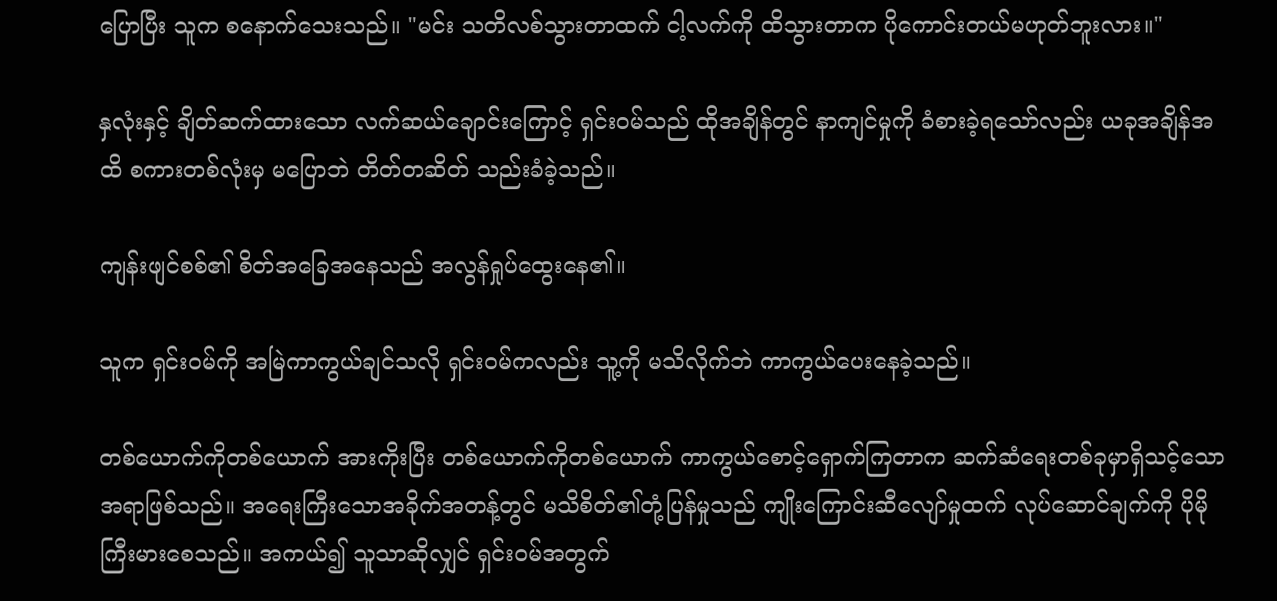ပြောပြီး သူက စနောက်သေးသည်။ "မင်း သတိလစ်သွားတာထက် ငါ့လက်ကို ထိသွားတာက ပိုကောင်းတယ်မဟုတ်ဘူးလား။"

နှလုံးနှင့် ချိတ်ဆက်ထားသော လက်ဆယ်ချောင်းကြောင့် ရှင်းဝမ်သည် ထိုအချိန်တွင် နာကျင်မှုကို ခံစားခဲ့ရသော်လည်း ယခုအချိန်အထိ စကားတစ်လုံးမှ မပြောဘဲ တိတ်တဆိတ် သည်းခံခဲ့သည်။

ကျန်းဖျင်စစ်၏ စိတ်အခြေအနေသည် အလွန်ရှုပ်ထွေးနေ၏။

သူက ရှင်းဝမ်ကို အမြဲကာကွယ်ချင်သလို ရှင်းဝမ်ကလည်း သူ့ကို မသိလိုက်ဘဲ ကာကွယ်ပေးနေခဲ့သည်။

တစ်ယောက်ကိုတစ်ယောက် အားကိုးပြီး တစ်ယောက်ကိုတစ်ယောက် ကာကွယ်စောင့်ရှောက်ကြတာက ဆက်ဆံရေးတစ်ခုမှာရှိသင့်သောအရာဖြစ်သည်။ အရေးကြီးသောအခိုက်အတန့်တွင် မသိစိတ်၏တုံ့ပြန်မှုသည် ကျိုးကြောင်းဆီလျော်မှုထက် လုပ်ဆောင်ချက်ကို ပိုမိုကြီးမားစေသည်။ အကယ်၍ သူသာဆိုလျှင် ရှင်းဝမ်အတွက်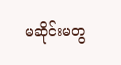မဆိုင်းမတွ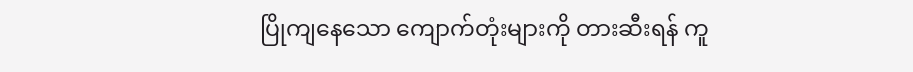ပြိုကျနေသော ကျောက်တုံးများကို တားဆီးရန် ကူ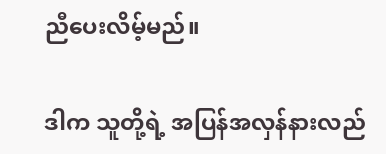ညီပေးလိမ့်မည်။

ဒါက သူတို့ရဲ့ အပြန်အလှန်နားလည်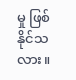မှု ဖြစ်နိုင်သလား။